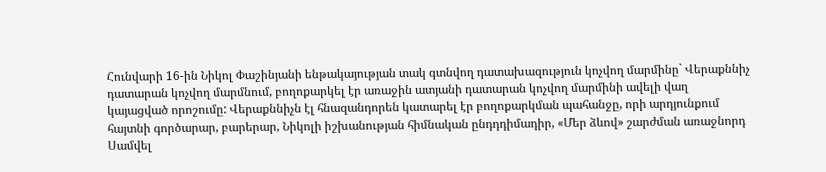Հունվարի 16-ին Նիկոլ Փաշինյանի ենթակայության տակ գտնվող դատախազություն կոչվող մարմինը` Վերաքննիչ դատարան կոչվող մարմնում, բողոքարկել էր առաջին ատյանի դատարան կոչվող մարմինի ավելի վաղ կայացված որոշումը: Վերաքննիչն էլ հնազանդորեն կատարել էր բողոքարկման պահանջը, որի արդյունքում հայտնի գործարար, բարերար, Նիկոլի իշխանության հիմնական ընդդդիմադիր, «Մեր ձևով» շարժման առաջնորդ Սամվել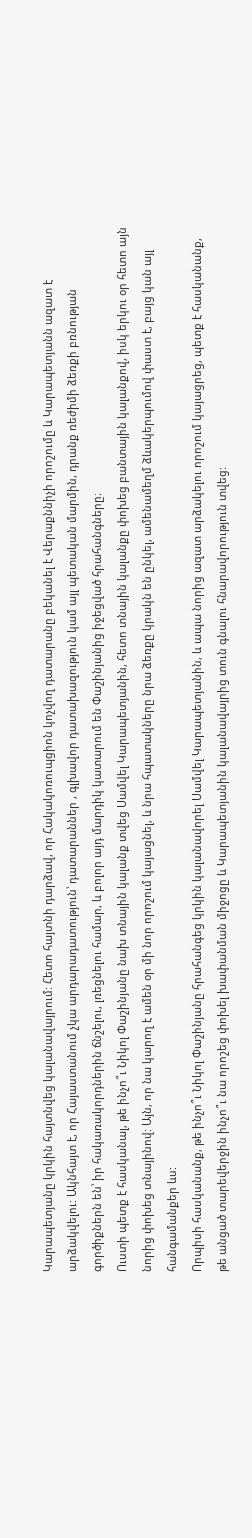Կարապետյանը կրկին հայտնվեց կալանավայրում: Հետո հայտնի դարձավ, որ Հակակոռուպցիոն կոչվող դատարանը բեկանել է Վերաքննիչի որոշումը և Կարապետյանն ազատ է արձակվելու: Ակնհայտ է, որ Հայաստանում չկա արդարադատություն՝ դատարաններ , գլխավոր դատախազություն կամ այլ պետական մարմին, դրանք ռեժիմի ձեռքի բռնության գործիքներն են՝ իր հակառակորդներին ճնշելու, լռեցնելու համար, և բոլոր այդ մարդիկ կատարում են Փաշինյանից իջեցված հրահանգները։
Ուստի պետք է հասկանալ, թե ինչո՞ւ Նիկոլ Փաշինյանը նախ տնային կալանք տվեց Սամվել Կարապետյանին, հետո տնային կալանքը փոխեց բանտային կալանքով, իսկ երկու օր հետո այն նորից փոխեց տնայինով: Այն, որ նա կարող է ամեն օր մի նոր որոշում կայացնել, և նրա հպատակները նրա ձեռքը կրակն են ընկել, ամենամեղմ ձևակերպումով փաստ է, բայց կան այլ հանգամանքեր ևս:
Որպիսի հասկանանք, թե ինչո՞ւ Նիկոլ Փաշինյանը հրահանգեց կրկին կալանավորել Սամվել Կարապետյանին, և ապա նորից ազատ արձակելու որոշում կայացրեց, պետք է հասկանանք, թե անցած տարեվերջին ինչո՞ւ նա որոշեց փոխել խափանման միջոցը և Կարապետյանին կալանավայրից տուն գնալու հնարավորություն տվեց: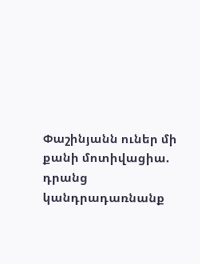Փաշինյանն ուներ մի քանի մոտիվացիա. դրանց կանդրադառնանք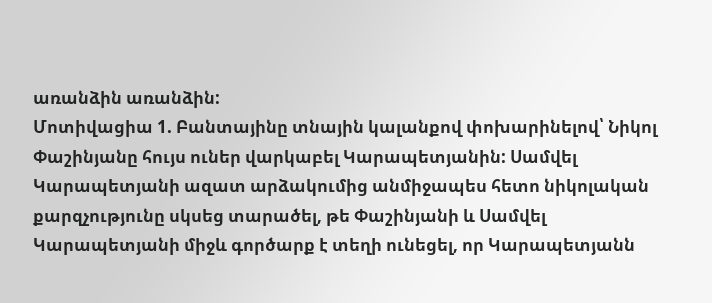առանձին առանձին:
Մոտիվացիա 1. Բանտայինը տնային կալանքով փոխարինելով՝ Նիկոլ Փաշինյանը հույս ուներ վարկաբել Կարապետյանին: Սամվել Կարապետյանի ազատ արձակումից անմիջապես հետո նիկոլական քարզչությունը սկսեց տարածել, թե Փաշինյանի և Սամվել Կարապետյանի միջև գործարք է տեղի ունեցել, որ Կարապետյանն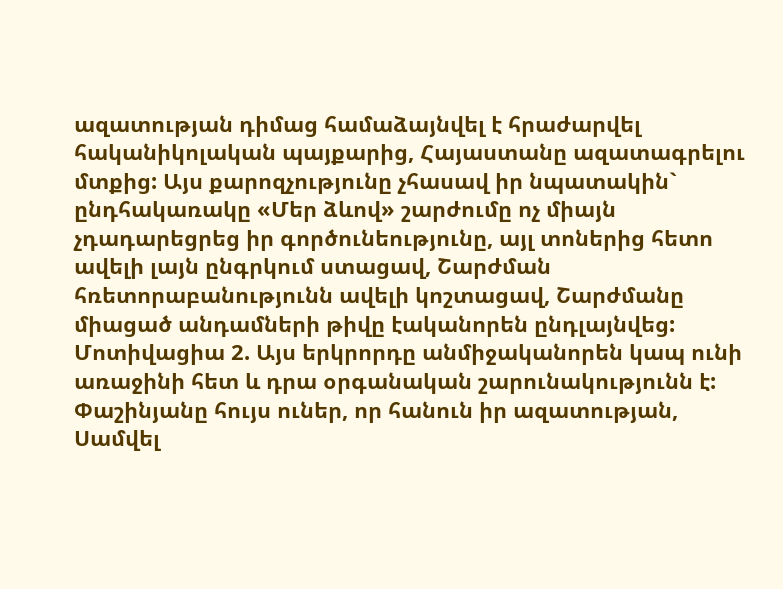ազատության դիմաց համաձայնվել է հրաժարվել հականիկոլական պայքարից, Հայաստանը ազատագրելու մտքից: Այս քարոզչությունը չհասավ իր նպատակին` ընդհակառակը «Մեր ձևով» շարժումը ոչ միայն չդադարեցրեց իր գործունեությունը, այլ տոներից հետո ավելի լայն ընգրկում ստացավ, Շարժման հռետորաբանությունն ավելի կոշտացավ, Շարժմանը միացած անդամների թիվը էականորեն ընդլայնվեց:
Մոտիվացիա 2. Այս երկրորդը անմիջականորեն կապ ունի առաջինի հետ և դրա օրգանական շարունակությունն է: Փաշինյանը հույս ուներ, որ հանուն իր ազատության, Սամվել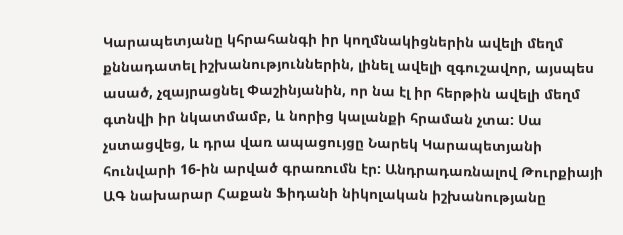Կարապետյանը կհրահանգի իր կողմնակիցներին ավելի մեղմ քննադատել իշխանություններին, լինել ավելի զգուշավոր, այսպես ասած, չզայրացնել Փաշինյանին, որ նա էլ իր հերթին ավելի մեղմ գտնվի իր նկատմամբ, և նորից կալանքի հրաման չտա: Սա չստացվեց, և դրա վառ ապացույցը Նարեկ Կարապետյանի հունվարի 16-ին արված գրառումն էր: Անդրադառնալով Թուրքիայի ԱԳ նախարար Հաքան Ֆիդանի նիկոլական իշխանությանը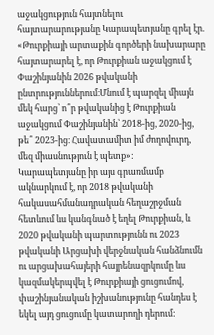աջակցություն հայտնելու հայտարարությանը Կարապետյանը գրել էր. «Թուրքիայի արտաքին գործերի նախարարը հայտարարել է, որ Թուրքիան աջակցում է Փաշինյանին 2026 թվականի ընտրություններում։Մնում է պարզել միայն մեկ հարց՝ ո՞ր թվականից է Թուրքիան աջակցում Փաշինյանին՝ 2018-ից, 2020-ից, թե՞ 2023-ից։ Հավատամիտ իմ ժողովուրդ, մեզ միասնություն է պետք»:
Կարապետյանը իր այս գրառմամբ ակնարկում է, որ 2018 թվականի հակասահմանադրական հեղաշրջման հետևում ևս կանգնած է եղել Թուրքիան, և 2020 թվականի պարտությունն ու 2023 թվականի Արցախի վերջնական հանձնումն ու արցախահայերի հայրենազրկումը ևս կազմակերպվել է Թուրքիայի ցուցումով, փաշինյանական իշխանությունը հանդես է եկել այդ ցուցումը կատարողի դերում: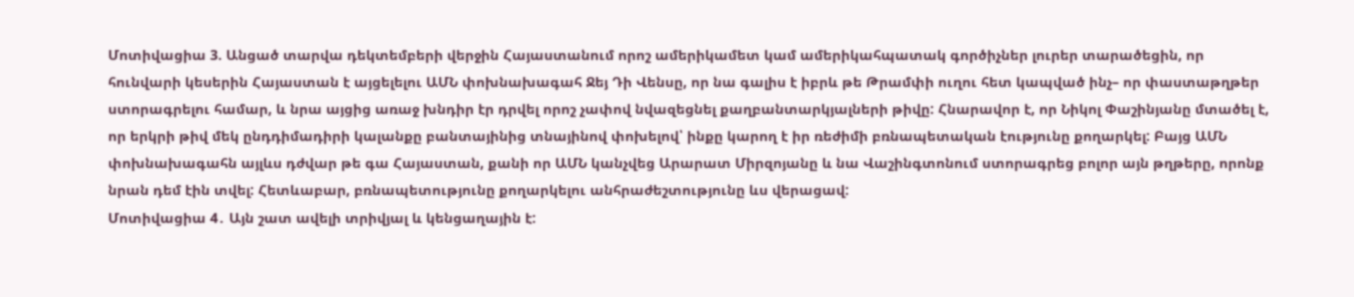Մոտիվացիա 3. Անցած տարվա դեկտեմբերի վերջին Հայաստանում որոշ ամերիկամետ կամ ամերիկահպատակ գործիչներ լուրեր տարածեցին, որ հունվարի կեսերին Հայաստան է այցելելու ԱՄՆ փոխնախագահ Ջեյ Դի Վենսը, որ նա գալիս է իբրև թե Թրամփի ուղու հետ կապված ինչ– որ փաստաթղթեր ստորագրելու համար, և նրա այցից առաջ խնդիր էր դրվել որոշ չափով նվազեցնել քաղբանտարկյալների թիվը: Հնարավոր է, որ Նիկոլ Փաշինյանը մտածել է, որ երկրի թիվ մեկ ընդդիմադիրի կալանքը բանտայինից տնայինով փոխելով՝ ինքը կարող է իր ռեժիմի բռնապետական էությունը քողարկել: Բայց ԱՄՆ փոխնախագահն այլևս դժվար թե գա Հայաստան, քանի որ ԱՄՆ կանչվեց Արարատ Միրզոյանը և նա Վաշինգտոնում ստորագրեց բոլոր այն թղթերը, որոնք նրան դեմ էին տվել: Հետևաբար, բռնապետությունը քողարկելու անհրաժեշտությունը ևս վերացավ:
Մոտիվացիա 4․ Այն շատ ավելի տրիվյալ և կենցաղային է: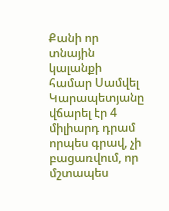Քանի որ տնային կալանքի համար Սամվել Կարապետյանը վճարել էր 4 միլիարդ դրամ որպես գրավ, չի բացառվում, որ մշտապես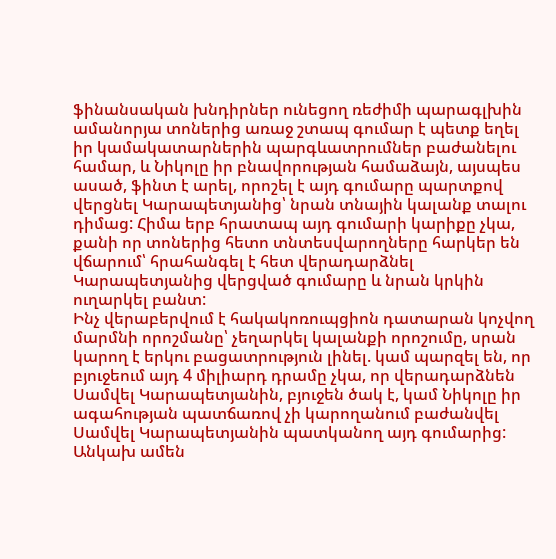ֆինանսական խնդիրներ ունեցող ռեժիմի պարագլխին ամանորյա տոներից առաջ շտապ գումար է պետք եղել իր կամակատարներին պարգևատրումներ բաժանելու համար, և Նիկոլը իր բնավորության համաձայն, այսպես ասած, ֆինտ է արել, որոշել է այդ գումարը պարտքով վերցնել Կարապետյանից՝ նրան տնային կալանք տալու դիմաց: Հիմա երբ հրատապ այդ գումարի կարիքը չկա, քանի որ տոներից հետո տնտեսվարողները հարկեր են վճարում՝ հրահանգել է հետ վերադարձնել Կարապետյանից վերցված գումարը և նրան կրկին ուղարկել բանտ:
Ինչ վերաբերվում է հակակոռուպցիոն դատարան կոչվող մարմնի որոշմանը՝ չեղարկել կալանքի որոշումը, սրան կարող է երկու բացատրություն լինել. կամ պարզել են, որ բյուջեում այդ 4 միլիարդ դրամը չկա, որ վերադարձնեն Սամվել Կարապետյանին, բյուջեն ծակ է, կամ Նիկոլը իր ագահության պատճառով չի կարողանում բաժանվել Սամվել Կարապետյանին պատկանող այդ գումարից:
Անկախ ամեն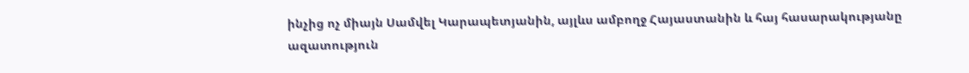ինչից ոչ միայն Սամվել Կարապետյանին, այլևս ամբողջ Հայաստանին և հայ հասարակությանը ազատություն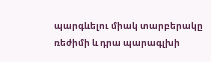պարգևելու միակ տարբերակը ռեժիմի և դրա պարագլխի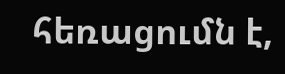հեռացումն է,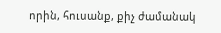որին, հուսանք, քիչ ժամանակ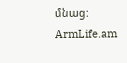մնաց:
ArmLife.am